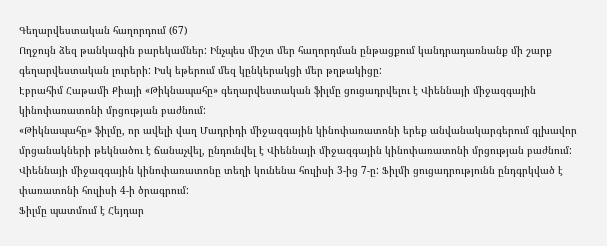Գեղարվեստական հաղորդում (67)
Ողջույն ձեզ թանկագին բարեկամներ: Ինչպես միշտ մեր հաղորդման ընթացքում կանդրադառնանք մի շարք գեղարվեստական լուրերի: Իսկ եթերում մեզ կընկերակցի մեր թղթակիցը:
Էբրահիմ Հաթամի Քիայի «Թիկնապահը» գեղարվեստական ֆիլմը ցուցադրվելու է Վիեննայի միջազգային կինոփառատոնի մրցության բաժնում:
«Թիկնապահը» ֆիլմը, որ ավելի վաղ Մադրիդի միջազգային կինոփառատոնի երեք անվանակարգերում գլխավոր մրցանակների թեկնածու է ճանաչվել, ընդունվել է Վիեննայի միջազգային կինոփառատոնի մրցության բաժնում:
Վիեննայի միջազգային կինոփառատոնը տեղի կունենա հուլիսի 3-ից 7-ը: Ֆիլմի ցուցադրությունն ընդգրկված է փառատոնի հուլիսի 4-ի ծրագրում:
Ֆիլմը պատմում է Հեյդար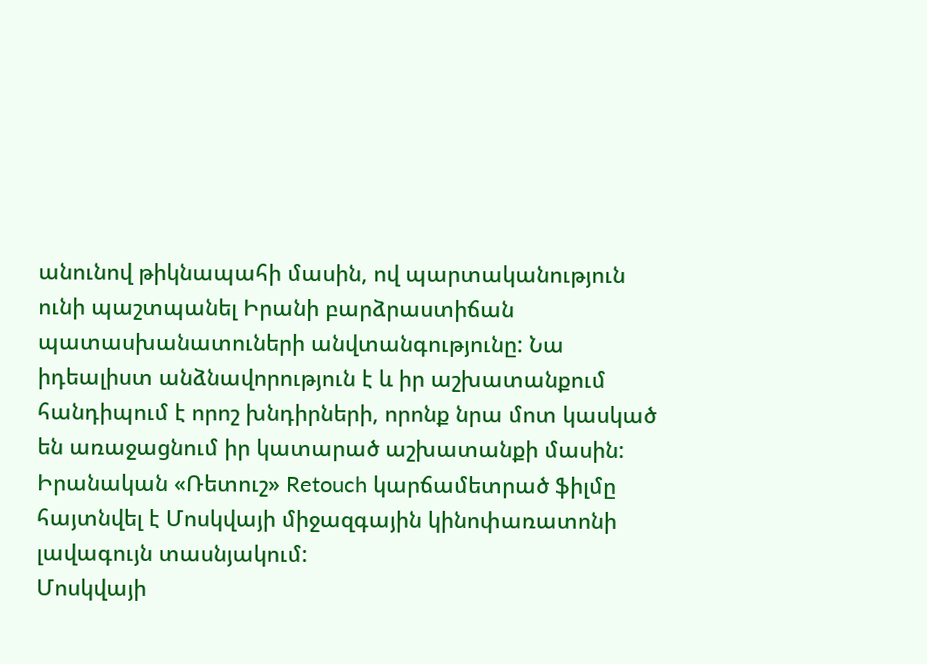անունով թիկնապահի մասին, ով պարտականություն ունի պաշտպանել Իրանի բարձրաստիճան պատասխանատուների անվտանգությունը: Նա իդեալիստ անձնավորություն է և իր աշխատանքում հանդիպում է որոշ խնդիրների, որոնք նրա մոտ կասկած են առաջացնում իր կատարած աշխատանքի մասին:
Իրանական «Ռետուշ» Retouch կարճամետրած ֆիլմը հայտնվել է Մոսկվայի միջազգային կինոփառատոնի լավագույն տասնյակում:
Մոսկվայի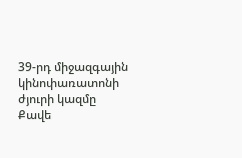39-րդ միջազգային կինոփառատոնի ժյուրի կազմը Քավե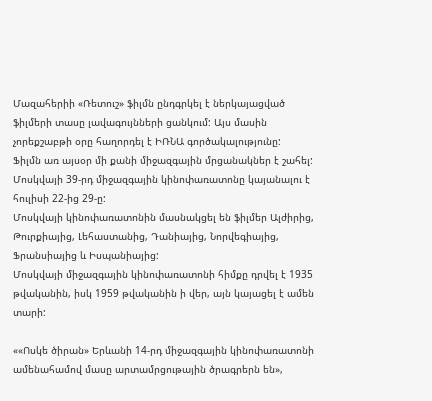Մազահերիի «Ռետուշ» ֆիլմն ընդգրկել է ներկայացված ֆիլմերի տասը լավագույնների ցանկում: Այս մասին չորեքշաբթի օրը հաղորդել է ԻՌՆԱ գործակալությունը:
Ֆիլմն առ այսօր մի քանի միջազգային մրցանակներ է շահել:
Մոսկվայի 39-րդ միջազգային կինոփառատոնը կայանալու է հուլիսի 22-ից 29-ը:
Մոսկվայի կինոփառատոնին մասնակցել են ֆիլմեր Ալժիրից, Թուրքիայից, Լեհաստանից, Դանիայից, Նորվեգիայից, Ֆրանսիայից և Իսպանիայից:
Մոսկվայի միջազգային կինոփառատոնի հիմքը դրվել է 1935 թվականին, իսկ 1959 թվականին ի վեր, այն կայացել է ամեն տարի:

««Ոսկե ծիրան» Երևանի 14-րդ միջազգային կինոփառատոնի ամենահամով մասը արտամրցութային ծրագրերն են»,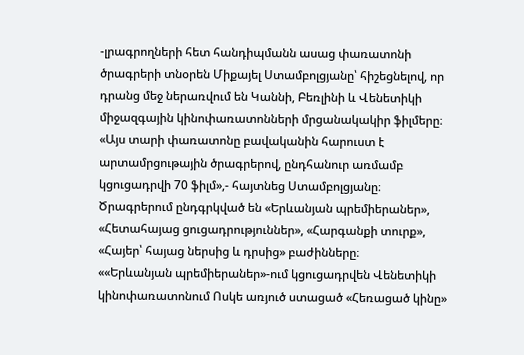-լրագրողների հետ հանդիպմանն ասաց փառատոնի ծրագրերի տնօրեն Միքայել Ստամբոլցյանը՝ հիշեցնելով, որ դրանց մեջ ներառվում են Կաննի, Բեռլինի և Վենետիկի միջազգային կինոփառատոնների մրցանակակիր ֆիլմերը։
«Այս տարի փառատոնը բավականին հարուստ է արտամրցութային ծրագրերով, ընդհանուր առմամբ կցուցադրվի 70 ֆիլմ»,- հայտնեց Ստամբոլցյանը։
Ծրագրերում ընդգրկված են «Երևանյան պրեմիերաներ», «Հետահայաց ցուցադրություններ», «Հարգանքի տուրք», «Հայեր՝ հայաց ներսից և դրսից» բաժինները։
««Երևանյան պրեմիերաներ»-ում կցուցադրվեն Վենետիկի կինոփառատոնում Ոսկե առյուծ ստացած «Հեռացած կինը»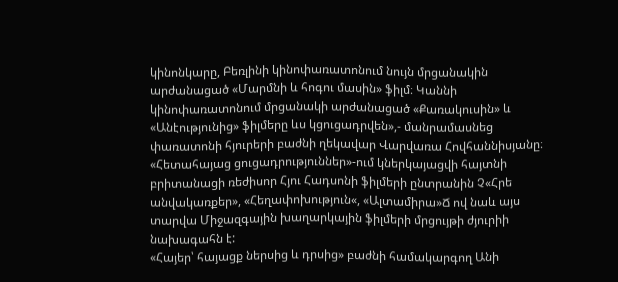կինոնկարը, Բեռլինի կինոփառատոնում նույն մրցանակին արժանացած «Մարմնի և հոգու մասին» ֆիլմ։ Կաննի կինոփառատոնում մրցանակի արժանացած «Քառակուսին» և «Անէությունից» ֆիլմերը ևս կցուցադրվեն»,- մանրամասնեց փառատոնի հյուրերի բաժնի ղեկավար Վարվառա Հովհաննիսյանը։
«Հետահայաց ցուցադրություններ»-ում կներկայացվի հայտնի բրիտանացի ռեժիսոր Հյու Հադսոնի ֆիլմերի ընտրանին Չ«Հրե անվակառքեր», «Հեղափոխություն«, «Ալտամիրա»Ճ ով նաև այս տարվա Միջազգային խաղարկային ֆիլմերի մրցույթի ժյուրիի նախագահն է:
«Հայեր՝ հայացք ներսից և դրսից» բաժնի համակարգող Անի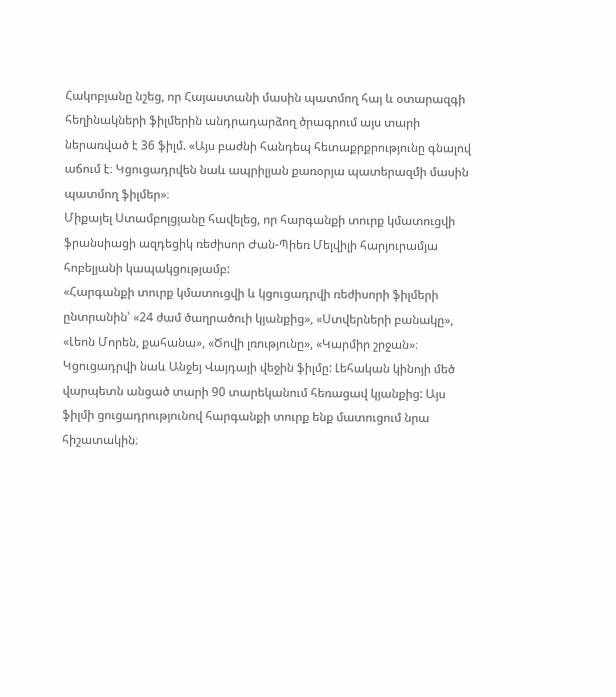Հակոբյանը նշեց, որ Հայաստանի մասին պատմող հայ և օտարազգի հեղինակների ֆիլմերին անդրադարձող ծրագրում այս տարի ներառված է 36 ֆիլմ. «Այս բաժնի հանդեպ հետաքրքրությունը գնալով աճում է։ Կցուցադրվեն նաև ապրիլյան քառօրյա պատերազմի մասին պատմող ֆիլմեր»։
Միքայել Ստամբոլցյանը հավելեց, որ հարգանքի տուրք կմատուցվի ֆրանսիացի ազդեցիկ ռեժիսոր Ժան-Պիեռ Մելվիլի հարյուրամյա հոբելյանի կապակցությամբ:
«Հարգանքի տուրք կմատուցվի և կցուցադրվի ռեժիսորի ֆիլմերի ընտրանին՝ «24 ժամ ծաղրածուի կյանքից», «Ստվերների բանակը», «Լեոն Մորեն, քահանա», «Ծովի լռությունը», «Կարմիր շրջան»։ Կցուցադրվի նաև Անջեյ Վայդայի վեջին ֆիլմը: Լեհական կինոյի մեծ վարպետն անցած տարի 90 տարեկանում հեռացավ կյանքից: Այս ֆիլմի ցուցադրությունով հարգանքի տուրք ենք մատուցում նրա հիշատակին։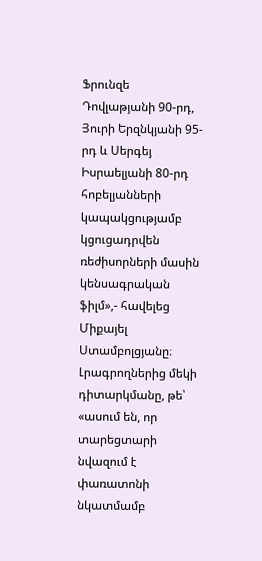Ֆրունզե Դովլաթյանի 90-րդ, Յուրի Երզնկյանի 95-րդ և Սերգեյ Իսրաելյանի 80-րդ հոբելյանների կապակցությամբ կցուցադրվեն ռեժիսորների մասին կենսագրական ֆիլմ»,- հավելեց Միքայել Ստամբոլցյանը։
Լրագրողներից մեկի դիտարկմանը, թե՝ «ասում են, որ տարեցտարի նվազում է փառատոնի նկատմամբ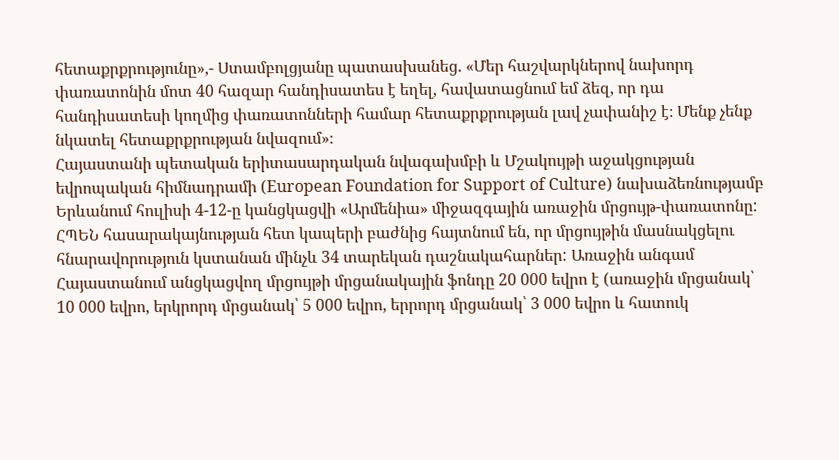հետաքրքրությունը»,- Ստամբոլցյանը պատասխանեց. «Մեր հաշվարկներով նախորդ փառատոնին մոտ 40 հազար հանդիսատես է եղել, հավատացնում եմ ձեզ, որ դա հանդիսատեսի կողմից փառատոնների համար հետաքրքրության լավ չափանիշ է։ Մենք չենք նկատել հետաքրքրության նվազում»։
Հայաստանի պետական երիտասարդական նվագախմբի և Մշակույթի աջակցության եվրոպական հիմնադրամի (European Foundation for Support of Culture) նախաձեռնությամբ Երևանում հուլիսի 4-12-ը կանցկացվի «Արմենիա» միջազգային առաջին մրցույթ-փառատոնը:
ՀՊԵՆ հասարակայնության հետ կապերի բաժնից հայտնում են, որ մրցույթին մասնակցելու հնարավորություն կստանան մինչև 34 տարեկան դաշնակահարներ: Առաջին անգամ Հայաստանում անցկացվող մրցույթի մրցանակային ֆոնդը 20 000 եվրո է (առաջին մրցանակ՝ 10 000 եվրո, երկրորդ մրցանակ՝ 5 000 եվրո, երրորդ մրցանակ՝ 3 000 եվրո և հատուկ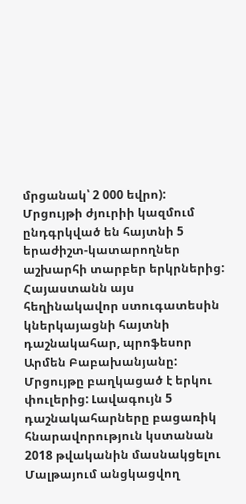մրցանակ՝ 2 000 եվրո):
Մրցույթի ժյուրիի կազմում ընդգրկված են հայտնի 5 երաժիշտ-կատարողներ աշխարհի տարբեր երկրներից: Հայաստանն այս հեղինակավոր ստուգատեսին կներկայացնի հայտնի դաշնակահար, պրոֆեսոր Արմեն Բաբախանյանը:
Մրցույթը բաղկացած է երկու փուլերից: Լավագույն 5 դաշնակահարները բացառիկ հնարավորություն կստանան 2018 թվականին մասնակցելու Մալթայում անցկացվող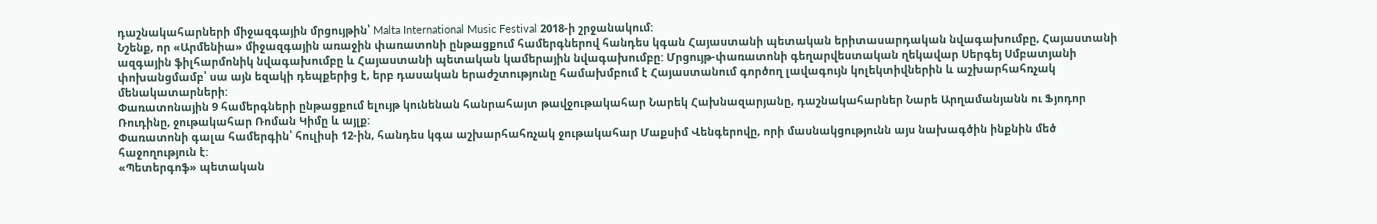դաշնակահարների միջազգային մրցույթին՝ Malta International Music Festival 2018-ի շրջանակում:
Նշենք, որ «Արմենիա» միջազգային առաջին փառատոնի ընթացքում համերգներով հանդես կգան Հայաստանի պետական երիտասարդական նվագախումբը, Հայաստանի ազգային ֆիլհարմոնիկ նվագախումբը և Հայաստանի պետական կամերային նվագախումբը: Մրցույթ-փառատոնի գեղարվեստական ղեկավար Սերգեյ Սմբատյանի փոխանցմամբ՝ սա այն եզակի դեպքերից է, երբ դասական երաժշտությունը համախմբում է Հայաստանում գործող լավագույն կոլեկտիվներին և աշխարհահռչակ մենակատարների:
Փառատոնային 9 համերգների ընթացքում ելույթ կունենան հանրահայտ թավջութակահար Նարեկ Հախնազարյանը, դաշնակահարներ Նարե Արղամանյանն ու Ֆյոդոր Ռուդինը, ջութակահար Ռոման Կիմը և այլք:
Փառատոնի գալա համերգին՝ հուլիսի 12-ին, հանդես կգա աշխարհահռչակ ջութակահար Մաքսիմ Վենգերովը, որի մասնակցությունն այս նախագծին ինքնին մեծ հաջողություն է:
«Պետերգոֆ» պետական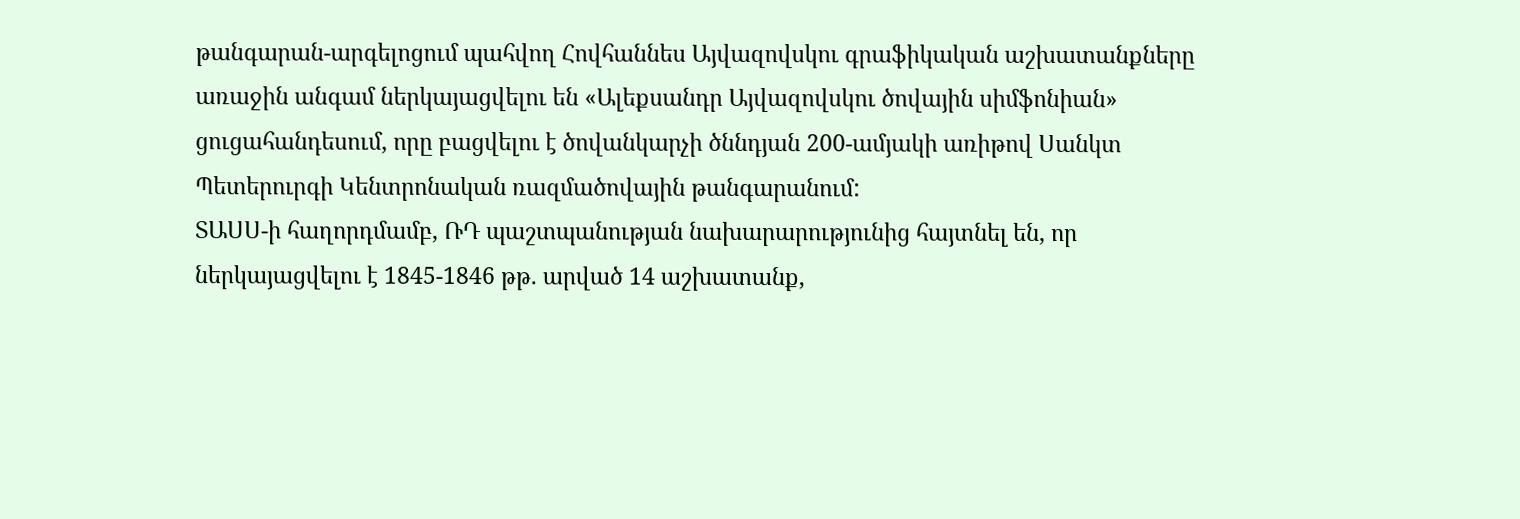թանգարան-արգելոցում պահվող Հովհաննես Այվազովսկու գրաֆիկական աշխատանքները առաջին անգամ ներկայացվելու են «Ալեքսանդր Այվազովսկու ծովային սիմֆոնիան» ցուցահանդեսում, որը բացվելու է ծովանկարչի ծննդյան 200-ամյակի առիթով Սանկտ Պետերուրգի Կենտրոնական ռազմածովային թանգարանում:
ՏԱՍՍ-ի հաղորդմամբ, ՌԴ պաշտպանության նախարարությունից հայտնել են, որ ներկայացվելու է 1845-1846 թթ. արված 14 աշխատանք,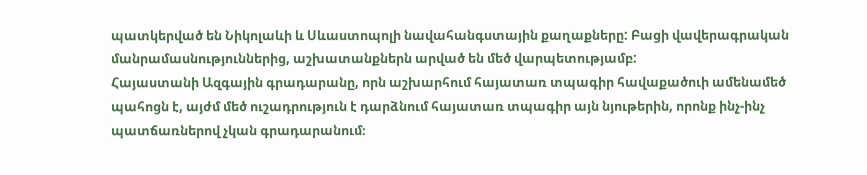պատկերված են Նիկոլաևի և Սևաստոպոլի նավահանգստային քաղաքները: Բացի վավերագրական մանրամասնություններից, աշխատանքներն արված են մեծ վարպետությամբ:
Հայաստանի Ազգային գրադարանը, որն աշխարհում հայատառ տպագիր հավաքածուի ամենամեծ պահոցն է, այժմ մեծ ուշադրություն է դարձնում հայատառ տպագիր այն նյութերին, որոնք ինչ-ինչ պատճառներով չկան գրադարանում։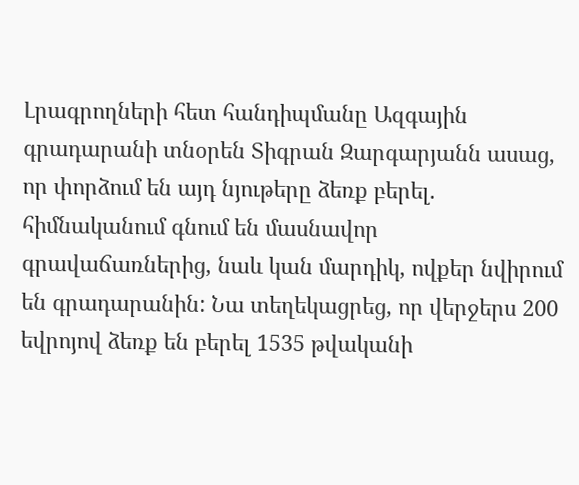Լրագրողների հետ հանդիպմանը Ազգային գրադարանի տնօրեն Տիգրան Զարգարյանն ասաց, որ փորձում են այդ նյութերը ձեռք բերել. հիմնականում գնում են մասնավոր գրավաճառներից, նաև կան մարդիկ, ովքեր նվիրում են գրադարանին: Նա տեղեկացրեց, որ վերջերս 200 եվրոյով ձեռք են բերել 1535 թվականի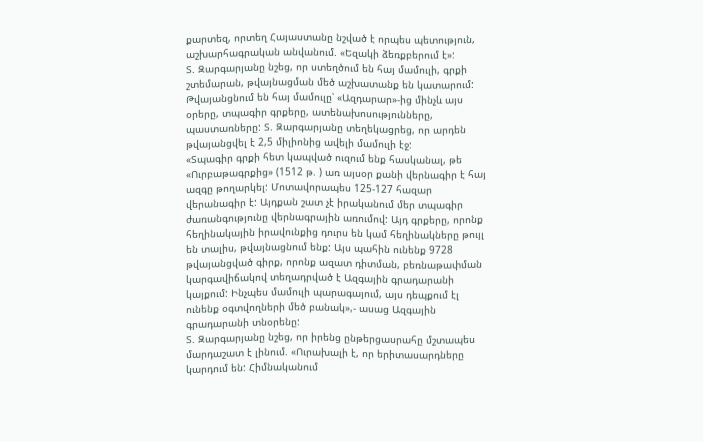քարտեզ, որտեղ Հայաստանը նշված է որպես պետություն, աշխարհագրական անվանում. «Եզակի ձեռքբերում է»:
Տ. Զարգարյանը նշեց, որ ստեղծում են հայ մամուլի, գրքի շտեմարան, թվայնացման մեծ աշխատանք են կատարում: Թվայանցնում են հայ մամուլը՝ «Ազդարար»-ից մինչև այս օրերը, տպագիր գրքերը, ատենախոսությունները, պաստառները: Տ. Զարգարյանը տեղեկացրեց, որ արդեն թվայանցվել է 2,5 միլիոնից ավելի մամուլի էջ:
«Տպագիր գրքի հետ կապված ուզում ենք հասկանալ, թե «Ուրբաթագրքից» (1512 թ. ) առ այսօր քանի վերնագիր է հայ ազգը թողարկել: Մոտավորապես 125-127 հազար վերանագիր է: Այդքան շատ չէ իրականում մեր տպագիր ժառանգությունը վերնագրային առումով: Այդ գրքերը, որոնք հեղինակային իրավունքից դուրս են կամ հեղինակները թույլ են տալիս, թվայնացնում ենք: Այս պահին ունենք 9728 թվայանցված գիրք, որոնք ազատ դիտման, բեռնաթափման կարգավիճակով տեղադրված է Ազգային գրադարանի կայքում: Ինչպես մամուլի պարագայում, այս դեպքում էլ ունենք օգտվողների մեծ բանակ»,- ասաց Ազգային գրադարանի տնօրենը:
Տ. Զարգարյանը նշեց, որ իրենց ընթերցասրահը մշտապես մարդաշատ է լինում. «Ուրախալի է, որ երիտասարդները կարդում են: Հիմնականում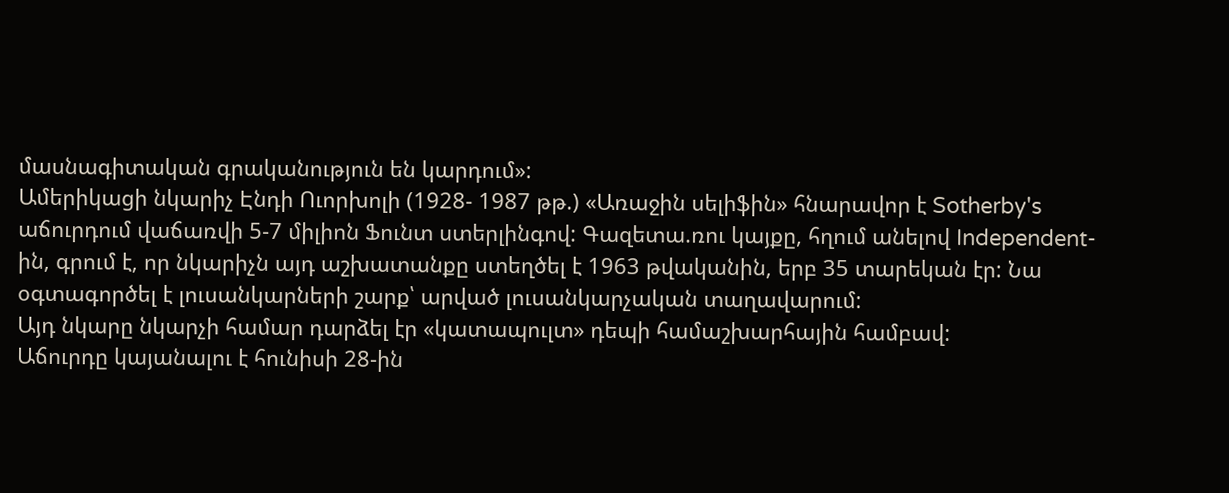մասնագիտական գրականություն են կարդում»:
Ամերիկացի նկարիչ Էնդի Ուորխոլի (1928- 1987 թթ.) «Առաջին սելիֆին» հնարավոր է Sotherby's աճուրդում վաճառվի 5-7 միլիոն Ֆունտ ստերլինգով: Գազետա.ռու կայքը, հղում անելով Independent-ին, գրում է, որ նկարիչն այդ աշխատանքը ստեղծել է 1963 թվականին, երբ 35 տարեկան էր: Նա օգտագործել է լուսանկարների շարք՝ արված լուսանկարչական տաղավարում:
Այդ նկարը նկարչի համար դարձել էր «կատապուլտ» դեպի համաշխարհային համբավ:
Աճուրդը կայանալու է հունիսի 28-ին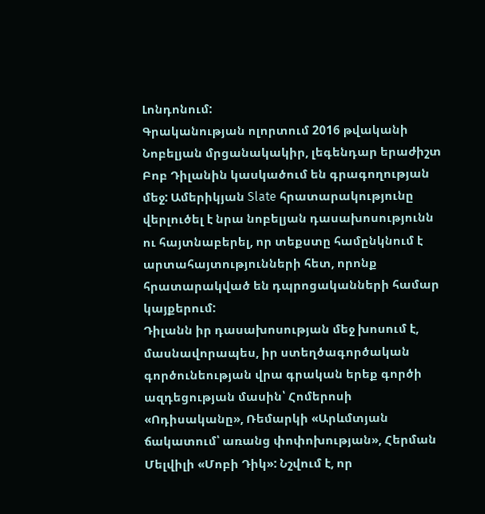Լոնդոնում:
Գրականության ոլորտում 2016 թվականի Նոբելյան մրցանակակիր, լեգենդար երաժիշտ Բոբ Դիլանին կասկածում են գրագողության մեջ: Ամերիկյան Slate հրատարակությունը վերլուծել է նրա նոբելյան դասախոսությունն ու հայտնաբերել, որ տեքստը համընկնում է արտահայտությունների հետ, որոնք հրատարակված են դպրոցականների համար կայքերում:
Դիլանն իր դասախոսության մեջ խոսում է, մասնավորապես, իր ստեղծագործական գործունեության վրա գրական երեք գործի ազդեցության մասին՝ Հոմերոսի «Ոդիսականը», Ռեմարկի «Արևմտյան ճակատում՝ առանց փոփոխության», Հերման Մելվիլի «Մոբի Դիկ»: Նշվում է, որ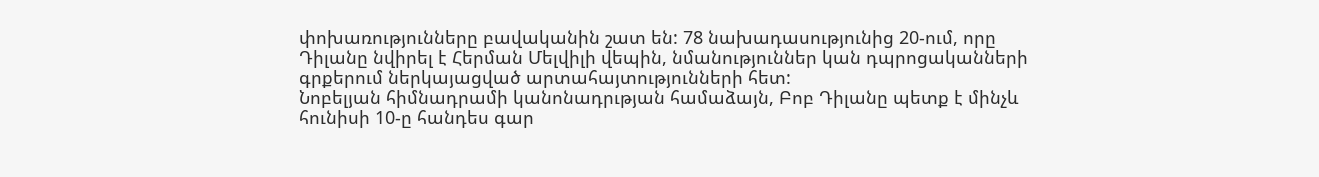փոխառությունները բավականին շատ են: 78 նախադասությունից 20-ում, որը Դիլանը նվիրել է Հերման Մելվիլի վեպին, նմանություններ կան դպրոցականների գրքերում ներկայացված արտահայտությունների հետ:
Նոբելյան հիմնադրամի կանոնադրւթյան համաձայն, Բոբ Դիլանը պետք է մինչև հունիսի 10-ը հանդես գար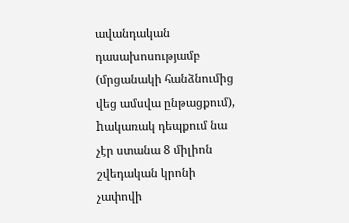ավանդական դասախոսությամբ (մրցանակի հանձնումից վեց ամսվա ընթացքում), hակառակ դեպքում նա չէր ստանա 8 միլիոն շվեդական կրոնի չափովի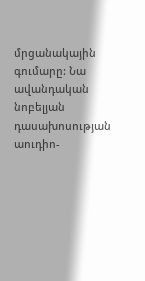մրցանակային գումարը: Նա ավանդական նոբելյան դասախոսության աուդիո-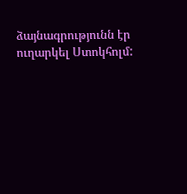ձայնագրությունն էր ուղարկել Ստոկհոլմ: